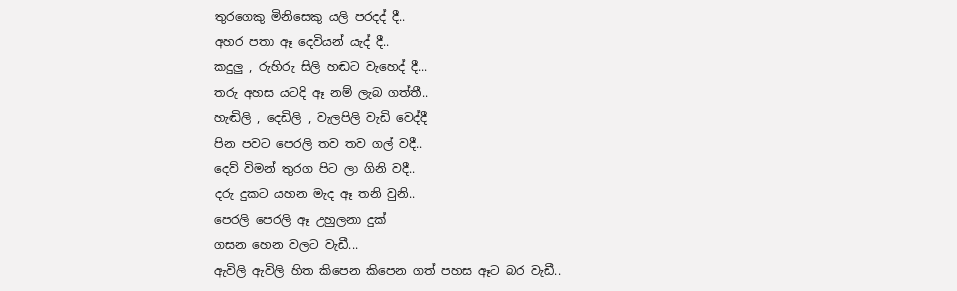තුරගෙකු මිනිසෙකු යලි පරදද් දී..
අහර පතා ඈ දෙවියන් යැද් දී..
කදුලු , රුහිරු සිලි හඬට වැහෙද් දී...
තරු අහස යටදි ඈ නම් ලැබ ගත්තී..
හැඬිලි , දෙඩිලි , වැලපිලි වැඩි වෙද්දී
පින පවට පෙරලි තව තව ගල් වදී..
දෙව් විමන් තුරග පිට ලා ගිනි වදී..
දරු දුකට යහන මැද ඈ තනි වුනි..
පෙරලි පෙරලි ඈ උහුලනා දුක්
ගසන හෙන වලට වැඩී...
ඇවිලි ඇවිලි හිත කිපෙන කිපෙන ගත් පහස ඈට බර වැඩී..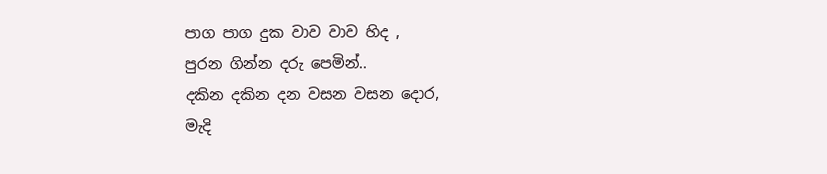පාග පාග දුක වාව වාව හිද ,
පුරන ගින්න දරු පෙමින්..
දකින දකින දන වසන වසන දොර,
මැදි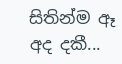සිතින්ම ඈ අද දකී...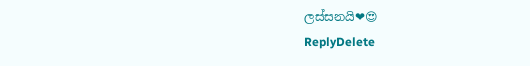ලස්සනයි❤😍
ReplyDelete